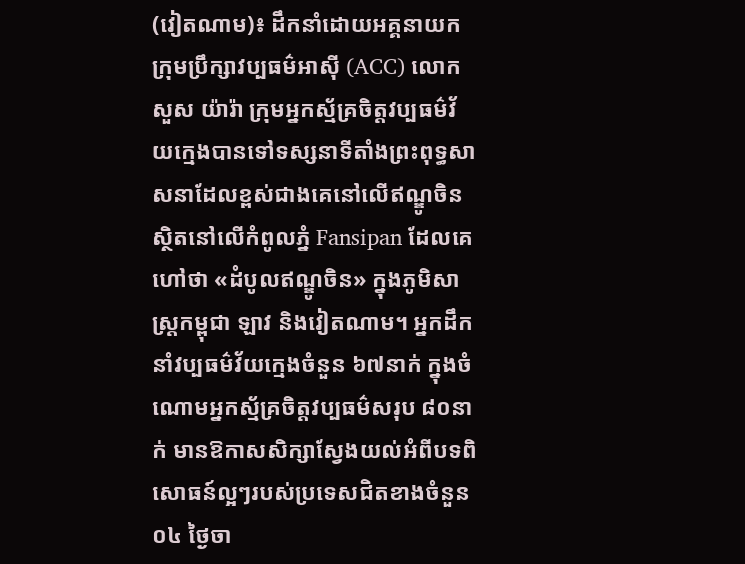(វៀតណាម)៖ ដឹកនាំដោយអគ្គនាយកក្រុមប្រឹក្សាវប្បធម៌អាស៊ី (ACC) លោក សួស យ៉ារ៉ា ក្រុមអ្នកស្ម័គ្រចិត្តវប្បធម៌វ័យក្មេងបានទៅទស្សនាទីតាំងព្រះពុទ្ធសាសនាដែលខ្ពស់ជាងគេនៅលើឥណ្ឌូចិន ស្ថិតនៅលើកំពូលភ្នំ Fansipan ដែលគេហៅថា «ដំបូលឥណ្ឌូចិន» ក្នុងភូមិសាស្រ្តកម្ពុជា ឡាវ និងវៀតណាម។ អ្នកដឹកនាំវប្បធម៌វ័យក្មេងចំនួន ៦៧នាក់ ក្នុងចំណោមអ្នកស្ម័គ្រចិត្តវប្បធម៌សរុប ៨០នាក់ មានឱកាសសិក្សាស្វែងយល់អំពីបទពិសោធន៍ល្អៗរបស់ប្រទេសជិតខាងចំនួន ០៤ ថ្ងៃចា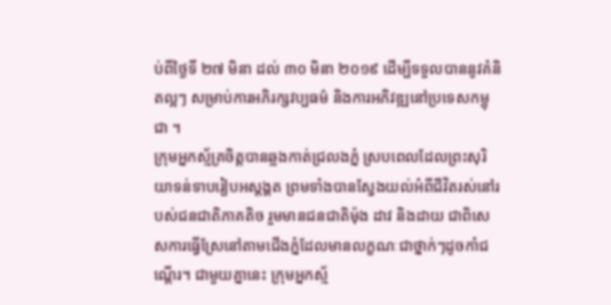ប់ពីថ្ងៃទី ២៧ មិនា ដល់ ៣០ មិនា ២០១៩ ដើម្បីទទួលបាននូវគំនិតល្អៗ សម្រាប់ការអភិរក្សវប្បធម៌ និងការអភិវឌ្ឍនៅប្រទេសកម្ពុជា ។
ក្រុមអ្នកស្ម័គ្រចិត្តបានឆ្លងកាត់ជ្រលងភ្នំ ស្របពេលដែលព្រះសុរិយាទន់ទាបរៀបអស្តង្គត ព្រមទាំងបានស្វែងយល់អំពីជីវិតរស់នៅរបស់ជនជាតិភាគតិច រួមមានជនជាតិម៉ុង ដាវ និងដាយ ជាពិសេសការធ្វើស្រែនៅតាមជើងភ្នំដែលមានលក្ខណៈជាថ្នាក់ៗដូចកាំជណ្តើរ។ ជាមួយគ្នានេះ ក្រុមអ្នកស្ម័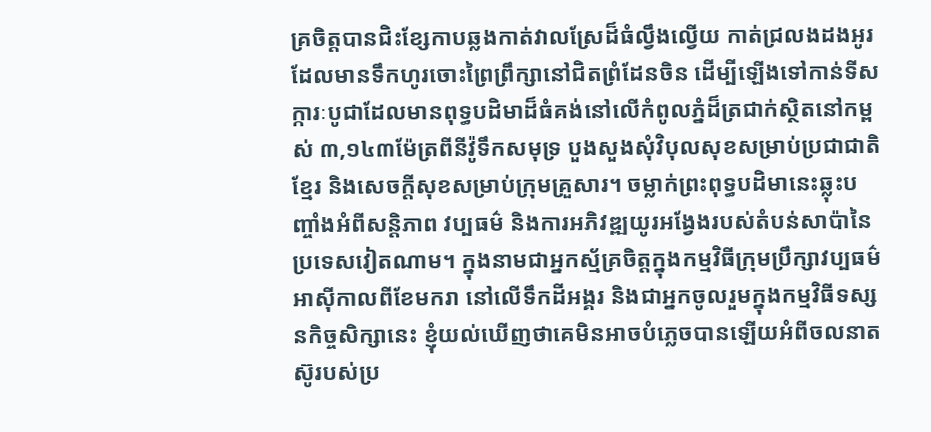គ្រចិត្តបានជិះខ្សែកាបឆ្លងកាត់វាលស្រែដ៏ធំល្វឹងល្វើយ កាត់ជ្រលងដងអូរដែលមានទឹកហូរចោះព្រៃព្រឹក្សានៅជិតព្រំដែនចិន ដើម្បីឡើងទៅកាន់ទីសក្ការៈបូជាដែលមានពុទ្ធបដិមាដ៏ធំគង់នៅលើកំពូលភ្នំដ៏ត្រជាក់ស្ថិតនៅកម្ពស់ ៣,១៤៣ម៉ែត្រពីនីវ៉ូទឹកសមុទ្រ បួងសួងសុំវិបុលសុខសម្រាប់ប្រជាជាតិខ្មែរ និងសេចក្តីសុខសម្រាប់ក្រុមគ្រួសារ។ ចម្លាក់ព្រះពុទ្ធបដិមានេះឆ្លុះបញ្ចាំងអំពីសន្តិភាព វប្បធម៌ និងការអភិវឌ្ឍយូរអង្វែងរបស់តំបន់សាប៉ានៃប្រទេសវៀតណាម។ ក្នុងនាមជាអ្នកស្ម័គ្រចិត្តក្នុងកម្មវិធីក្រុមប្រឹក្សាវប្បធម៌អាស៊ីកាលពីខែមករា នៅលើទឹកដីអង្គរ និងជាអ្នកចូលរួមក្នុងកម្មវិធីទស្សនកិច្ចសិក្សានេះ ខ្ញុំយល់ឃើញថាគេមិនអាចបំភ្លេចបានឡើយអំពីចលនាតស៊ូរបស់ប្រ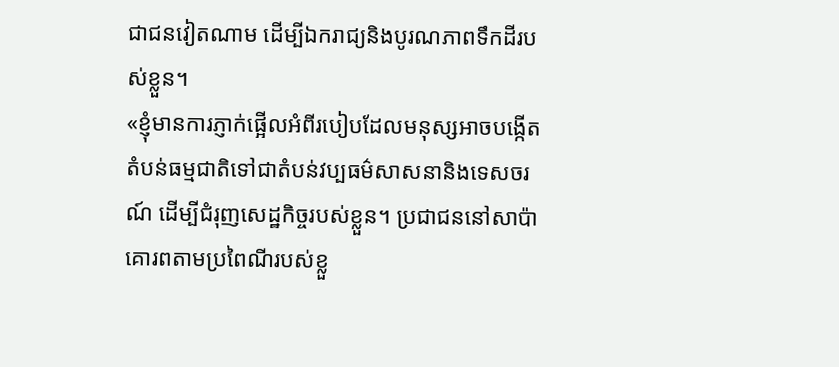ជាជនវៀតណាម ដើម្បីឯករាជ្យនិងបូរណភាពទឹកដីរបស់ខ្លួន។
«ខ្ញុំមានការភ្ញាក់ផ្អើលអំពីរបៀបដែលមនុស្សអាចបង្កើតតំបន់ធម្មជាតិទៅជាតំបន់វប្បធម៌សាសនានិងទេសចរណ៍ ដើម្បីជំរុញសេដ្ឋកិច្ចរបស់ខ្លួន។ ប្រជាជននៅសាប៉ាគោរពតាមប្រពៃណីរបស់ខ្លួ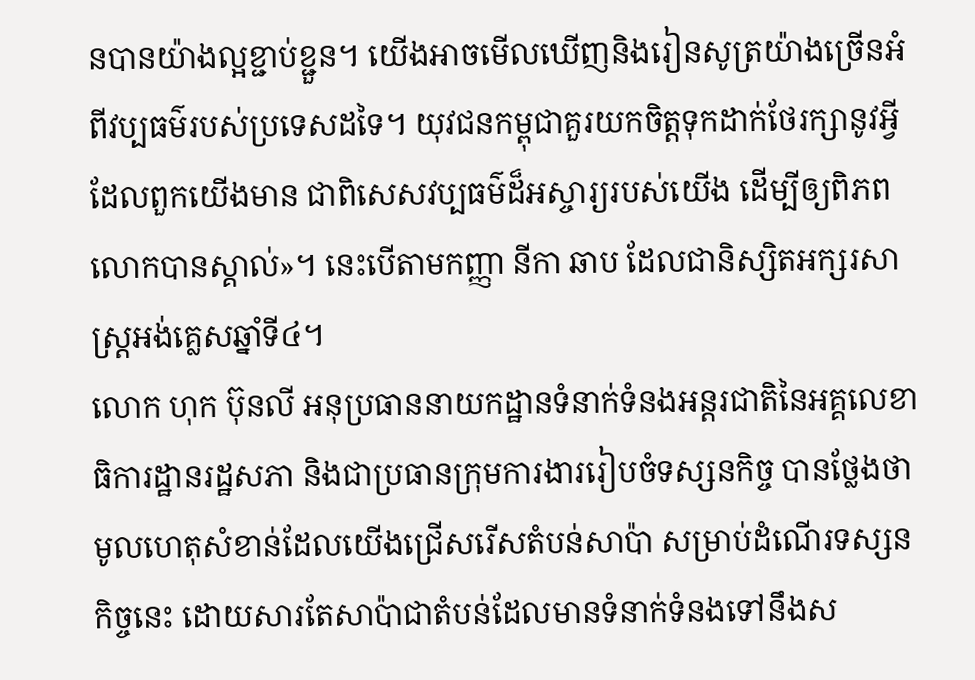នបានយ៉ាងល្អខ្ជាប់ខ្ជួន។ យើងអាចមើលឃើញនិងរៀនសូត្រយ៉ាងច្រើនអំពីវប្បធម៌របស់ប្រទេសដទៃ។ យុវជនកម្ពុជាគួរយកចិត្តទុកដាក់ថែរក្សានូវអ្វីដែលពួកយើងមាន ជាពិសេសវប្បធម៌ដ៏អស្ចារ្យរបស់យើង ដើម្បីឲ្យពិភពលោកបានស្គាល់»។ នេះបើតាមកញ្ញា នីកា ឆាប ដែលជានិស្សិតអក្សរសាស្រ្តអង់គ្លេសឆ្នាំទី៤។
លោក ហុក ប៊ុនលី អនុប្រធាននាយកដ្ឋានទំនាក់ទំនងអន្តរជាតិនៃអគ្គលេខាធិការដ្ឋានរដ្ឋសភា និងជាប្រធានក្រុមការងាររៀបចំទស្សនកិច្ច បានថ្លែងថា មូលហេតុសំខាន់ដែលយើងជ្រើសរើសតំបន់សាប៉ា សម្រាប់ដំណើរទស្សនកិច្ចនេះ ដោយសារតែសាប៉ាជាតំបន់ដែលមានទំនាក់ទំនងទៅនឹងស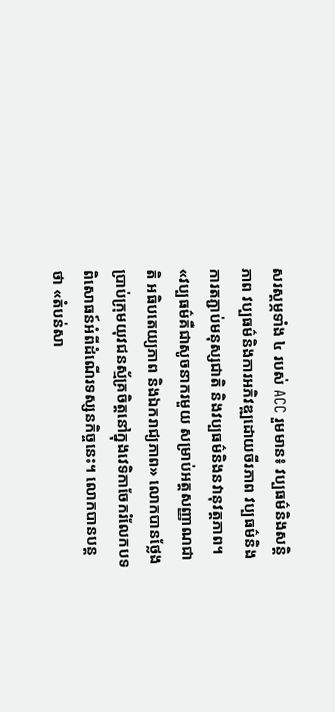សរស្តម្ភទាំង ៤ របស់ ACC រួមមាន៖ វប្បធម៌និងសន្តិភាព វប្បធម៌និងការអភិវឌ្ឍដោយចីរភាព វប្បធម៌និងការតភ្ជាប់មនុស្សជាតិ និងវប្បធម៌និងនវានុវត្តភាព។
«វប្បធម៌គឺជាសូចនាករមួយ សម្រាប់អត្តសញ្ញាណជាតិ អធិបតេយ្យភាព និងឯករាជ្យភាព» លោកបានថ្លែងប្រាប់ក្រុមយុវជនស្ម័គ្រចិត្តនៅក្នុងវេទិកាចែករំលែកបទពិសោធន៍អំពីដំណើរទស្សនកិច្ចនេះ។ លោកបានបន្តថា «តំបន់សា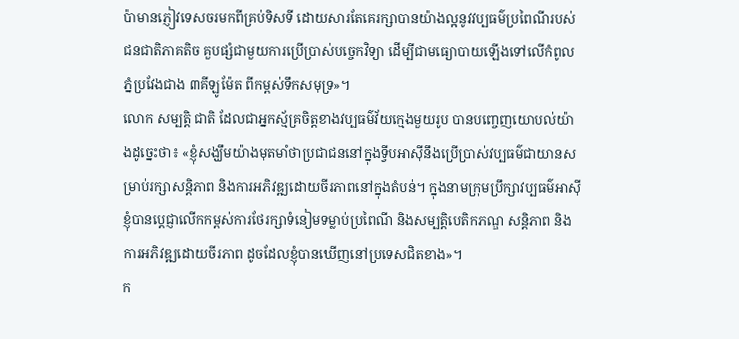ប៉ាមានភ្ញៀវទេសចរមកពីគ្រប់ទិសទី ដោយសារតែគេរក្សាបានយ៉ាងល្អនូវវប្បធម៌ប្រពៃណីរបស់ជនជាតិភាគតិច គួបផ្សំជាមួយការប្រើប្រាស់បចេ្ចកវិទ្យា ដើម្បីជាមធ្យោបាយឡើងទៅលើកំពូលភ្នំប្រវែងជាង ៣គីឡូម៉ែត ពីកម្ពស់ទឹកសមុទ្រ»។
លោក សម្បត្តិ ជាតិ ដែលជាអ្នកស្ម័គ្រចិត្តខាងវប្បធម៌វ័យក្មេងមួយរូប បានបញ្ចេញយោបល់យ៉ាងដូច្នេះថា៖ «ខ្ញុំសង្ឃឹមយ៉ាងមុតមាំថាប្រជាជននៅក្នុងទ្វីបអាស៊ីនឹងប្រើប្រាស់វប្បធម៌ជាយានសម្រាប់រក្សាសន្តិភាព និងការអភិវឌ្ឍដោយចីរភាពនៅក្នុងតំបន់។ ក្នុងនាមក្រុមប្រឹក្សាវប្បធម៌អាស៊ី ខ្ញុំបានប្តេជ្ញាលើកកម្ពស់ការថែរក្សាទំនៀមទម្លាប់ប្រពៃណី និងសម្បត្តិបេតិកភណ្ឌ សន្តិភាព និងការអភិវឌ្ឍដោយចីរភាព ដូចដែលខ្ញុំបានឃើញនៅប្រទេសជិតខាង»។
ក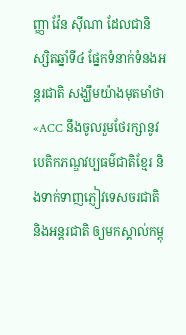ញ្ញា វ៉ែន ស៊ីណា ដែលជានិស្សិតឆ្នាំទី៤ ផ្នែកទំនាក់ទំនងអន្តរជាតិ សង្ឃឹមយ៉ាងមុតមាំថា «ACC នឹងចូលរួមថែរក្សានូវបេតិកភណ្ឌវប្បធម៌ជាតិខ្មែរ និងទាក់ទាញភ្ញៀវទេសចរជាតិនិងអន្តរជាតិ ឲ្យមកស្គាល់កម្ពុ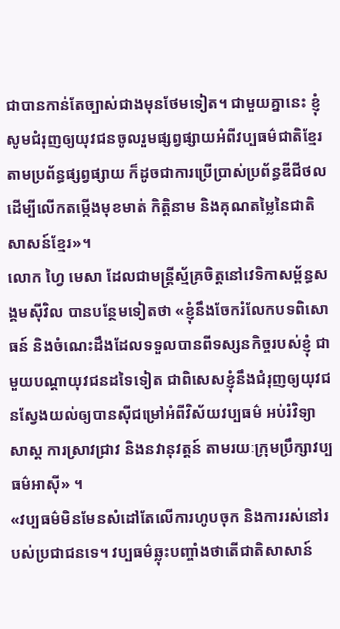ជាបានកាន់តែច្បាស់ជាងមុនថែមទៀត។ ជាមួយគ្នានេះ ខ្ញុំសូមជំរុញឲ្យយុវជនចូលរួមផ្សព្វផ្សាយអំពីវប្បធម៌ជាតិខ្មែរ តាមប្រព័ន្ធផ្សព្វផ្សាយ ក៏ដូចជាការប្រើប្រាស់ប្រព័ន្ធឌីជីថល ដើម្បីលើកតម្កើងមុខមាត់ កិត្តិនាម និងគុណតម្លៃនៃជាតិសាសន៍ខ្មែរ»។
លោក ហ្វៃ មេសា ដែលជាមន្ត្រីស្ម័គ្រចិត្តនៅវេទិកាសម្ព័ន្ធសង្គមស៊ីវិល បានបន្ថែមទៀតថា «ខ្ញុំនឹងចែករំលែកបទពិសោធន៍ និងចំណេះដឹងដែលទទួលបានពីទស្សនកិច្ចរបស់ខ្ញុំ ជាមួយបណ្តាយុវជនដទៃទៀត ជាពិសេសខ្ញុំនឹងជំរុញឲ្យយុវជនស្វែងយល់ឲ្យបានស៊ីជម្រៅអំពីវិស័យវប្បធម៌ អប់រំវិទ្យាសាស្ត ការស្រាវជ្រាវ និងនវានុវត្តន៍ តាមរយៈក្រុមប្រឹក្សាវប្បធម៌អាស៊ី» ។
«វប្បធម៌មិនមែនសំដៅតែលើការហូបចុក និងការរស់នៅរបស់ប្រជាជនទេ។ វប្បធម៌ឆ្លុះបញ្ចាំងថាតើជាតិសាសាន៍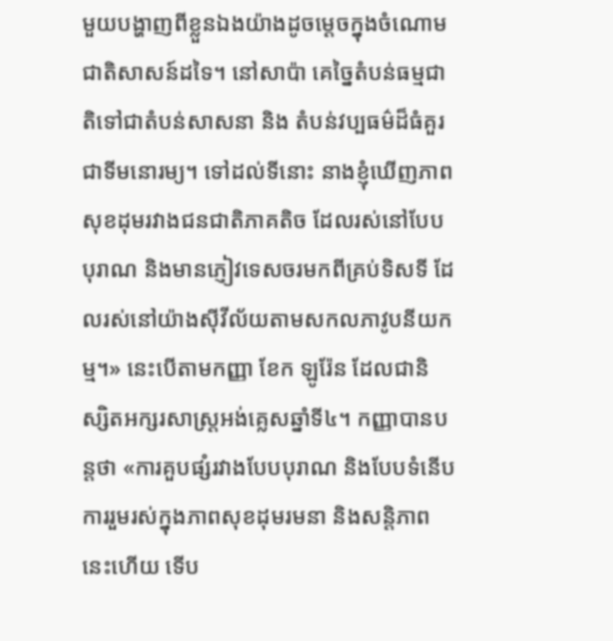មួយបង្ហាញពីខ្លួនឯងយ៉ាងដូចម្តេចក្នុងចំណោមជាតិសាសន៍ដទៃ។ នៅសាប៉ា គេច្នៃតំបន់ធម្មជាតិទៅជាតំបន់សាសនា និង តំបន់វប្បធម៌ដ៏ធំគួរជាទីមនោរម្យ។ ទៅដល់ទីនោះ នាងខ្ញុំឃើញភាពសុខដុមរវាងជនជាតិភាគតិច ដែលរស់នៅបែបបុរាណ និងមានភ្ញៀវទេសចរមកពីគ្រប់ទិសទី ដែលរស់នៅយ៉ាងស៊ីវីល័យតាមសកលភាវូបនីយកម្ម។» នេះបើតាមកញ្ញា ខែក ឡូរ៉ែន ដែលជានិស្សិតអក្សរសាស្រ្តអង់គ្លេសឆ្នាំទី៤។ កញ្ញាបានបន្តថា «ការគួបផ្សំរវាងបែបបុរាណ និងបែបទំនើប ការរួមរស់ក្នុងភាពសុខដុមរមនា និងសន្តិភាពនេះហើយ ទើប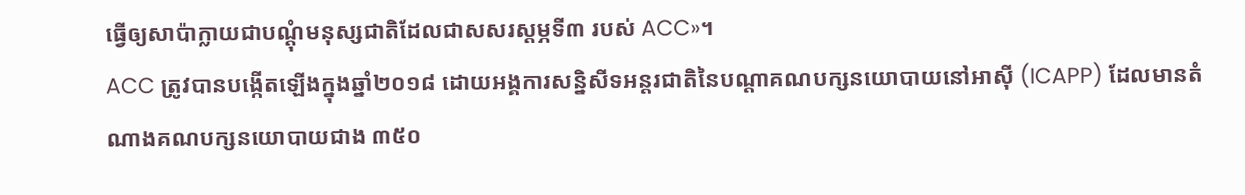ធ្វើឲ្យសាប៉ាក្លាយជាបណ្តុំមនុស្សជាតិដែលជាសសរស្តម្ភទី៣ របស់ ACC»។
ACC ត្រូវបានបង្កើតឡើងក្នុងឆ្នាំ២០១៨ ដោយអង្គការសន្និសីទអន្តរជាតិនៃបណ្តាគណបក្សនយោបាយនៅអាស៊ី (ICAPP) ដែលមានតំណាងគណបក្សនយោបាយជាង ៣៥០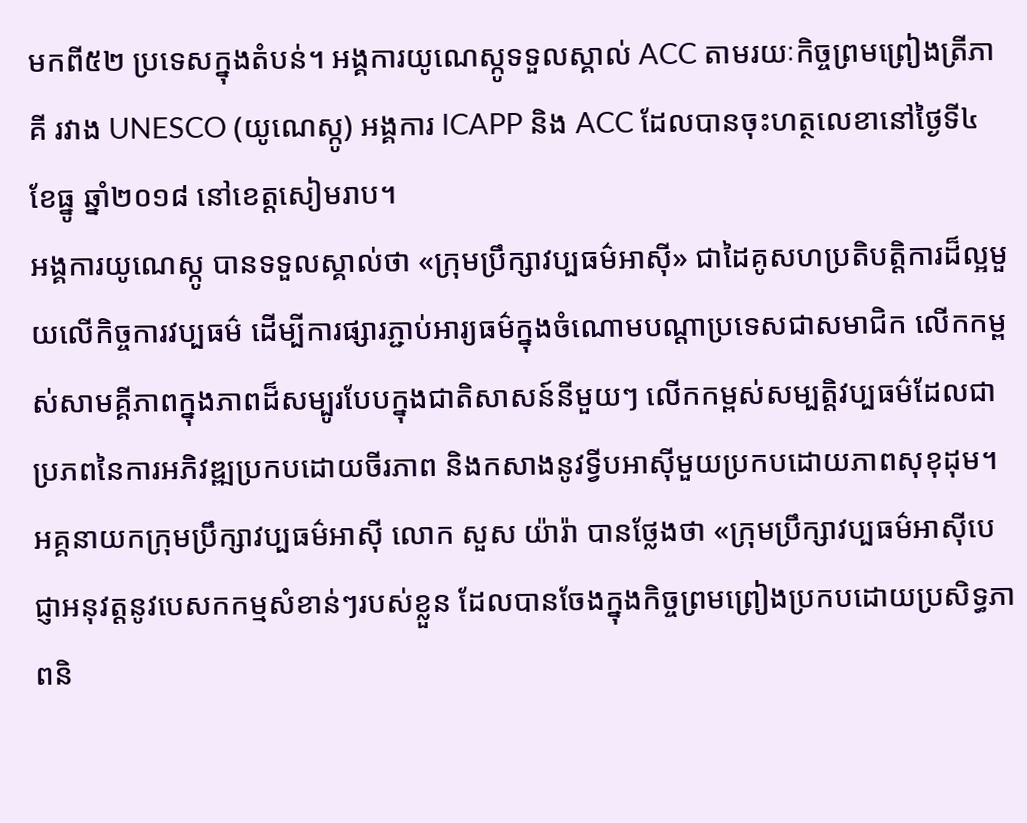មកពី៥២ ប្រទេសក្នុងតំបន់។ អង្គការយូណេស្កូទទួលស្គាល់ ACC តាមរយៈកិច្ចព្រមព្រៀងត្រីភាគី រវាង UNESCO (យូណេស្កូ) អង្គការ ICAPP និង ACC ដែលបានចុះហត្ថលេខានៅថ្ងៃទី៤ ខែធ្នូ ឆ្នាំ២០១៨ នៅខេត្តសៀមរាប។
អង្គការយូណេស្កូ បានទទួលស្គាល់ថា «ក្រុមប្រឹក្សាវប្បធម៌អាស៊ី» ជាដៃគូសហប្រតិបត្តិការដ៏ល្អមួយលើកិច្ចការវប្បធម៌ ដើម្បីការផ្សារភ្ជាប់អារ្យធម៌ក្នុងចំណោមបណ្តាប្រទេសជាសមាជិក លើកកម្ពស់សាមគ្គីភាពក្នុងភាពដ៏សម្បូរបែបក្នុងជាតិសាសន៍នីមួយៗ លើកកម្ពស់សម្បត្តិវប្បធម៌ដែលជាប្រភពនៃការអភិវឌ្ឍប្រកបដោយចីរភាព និងកសាងនូវទ្វីបអាស៊ីមួយប្រកបដោយភាពសុខុដុម។
អគ្គនាយកក្រុមប្រឹក្សាវប្បធម៌អាស៊ី លោក សួស យ៉ារ៉ា បានថ្លែងថា «ក្រុមប្រឹក្សាវប្បធម៌អាស៊ីបេជ្ញាអនុវត្តនូវបេសកកម្មសំខាន់ៗរបស់ខ្លួន ដែលបានចែងក្នុងកិច្ចព្រមព្រៀងប្រកបដោយប្រសិទ្ធភាពនិ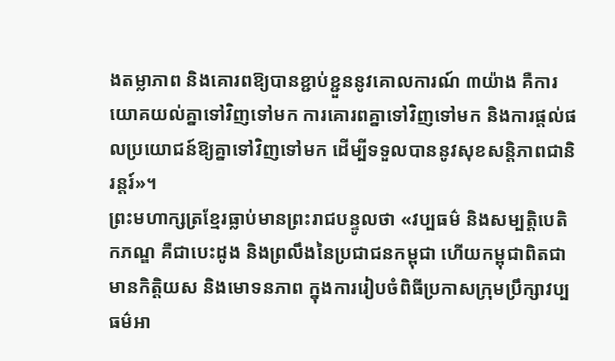ងតម្លាភាព និងគោរពឱ្យបានខ្ជាប់ខ្ជួននូវគោលការណ៍ ៣យ៉ាង គឺការយោគយល់គ្នាទៅវិញទៅមក ការគោរពគ្នាទៅវិញទៅមក និងការផ្តល់ផលប្រយោជន៍ឱ្យគ្នាទៅវិញទៅមក ដើម្បីទទួលបាននូវសុខសន្តិភាពជានិរន្តរ៍»។
ព្រះមហាក្សត្រខ្មែរធ្លាប់មានព្រះរាជបន្ទូលថា «វប្បធម៌ និងសម្បត្តិបេតិកភណ្ឌ គឺជាបេះដូង និងព្រលឹងនៃប្រជាជនកម្ពុជា ហើយកម្ពុជាពិតជាមានកិត្តិយស និងមោទនភាព ក្នុងការរៀបចំពិធីប្រកាសក្រុមប្រឹក្សាវប្បធម៌អា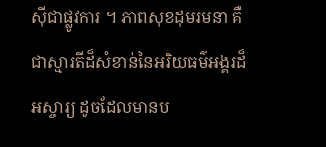ស៊ីជាផ្លូវការ ។ ភាពសុខដុមរមនា គឺជាស្មារតីដ៏សំខាន់នៃអរិយធម៌អង្គរដ៏អស្ចារ្យ ដូចដែលមានប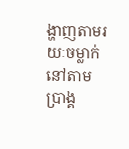ង្ហាញតាមរយៈចម្លាក់នៅតាមប្រាង្គ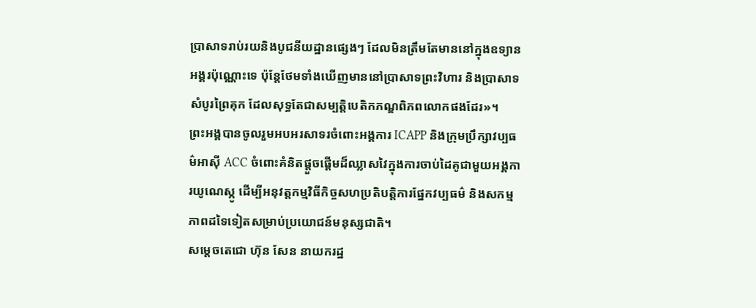ប្រាសាទរាប់រយនិងបូជនីយដ្ឋានផ្សេងៗ ដែលមិនត្រឹមតែមាននៅក្នុងឧទ្យានអង្គរប៉ុណ្ណោះទេ ប៉ុន្ដែថែមទាំងឃើញមាននៅប្រាសាទព្រះវិហារ និងប្រាសាទសំបូរព្រៃគុក ដែលសុទ្ធតែជាសម្បត្តិបេតិកភណ្ឌពិភពលោកផងដែរ»។
ព្រះអង្គបានចូលរួមអបអរសាទរចំពោះអង្គការ ICAPP និងក្រុមប្រឹក្សាវប្បធម៌អាស៊ី ACC ចំពោះគំនិតផ្ដួចផ្ដើមដ៏ឈ្លាសវៃក្នុងការចាប់ដៃគូជាមួយអង្គការយូណេស្កូ ដើម្បីអនុវត្តកម្មវិធីកិច្ចសហប្រតិបត្តិការផ្នែកវប្បធម៌ និងសកម្មភាពដទៃទៀតសម្រាប់ប្រយោជន៍មនុស្សជាតិ។
សម្តេចតេជោ ហ៊ុន សែន នាយករដ្ឋ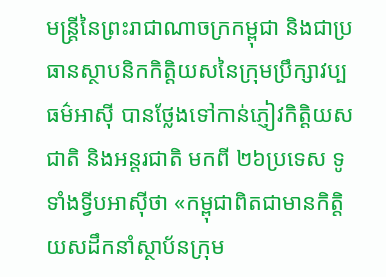មន្រ្តីនៃព្រះរាជាណាចក្រកម្ពុជា និងជាប្រធានស្ថាបនិកកិត្តិយសនៃក្រុមប្រឹក្សាវប្បធម៌អាស៊ី បានថ្លែងទៅកាន់ភ្ញៀវកិត្តិយសជាតិ និងអន្តរជាតិ មកពី ២៦ប្រទេស ទូទាំងទ្វីបអាស៊ីថា «កម្ពុជាពិតជាមានកិត្តិយសដឹកនាំស្ថាប័នក្រុម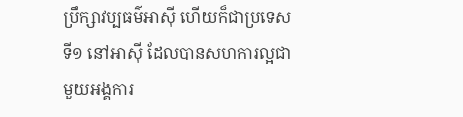ប្រឹក្សាវប្បធម៌អាស៊ី ហើយក៏ជាប្រទេសទី១ នៅអាស៊ី ដែលបានសហការល្អជាមួយអង្គការ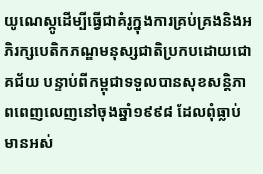យូណេស្កូដើម្បីធ្វើជាគំរូក្នុងការគ្រប់គ្រងនិងអភិរក្សបេតិកភណ្ឌមនុស្សជាតិប្រកបដោយជោគជ័យ បន្ទាប់ពីកម្ពុជាទទួលបានសុខសន្តិភាពពេញលេញនៅចុងឆ្នាំ១៩៩៨ ដែលពុំធ្លាប់មានអស់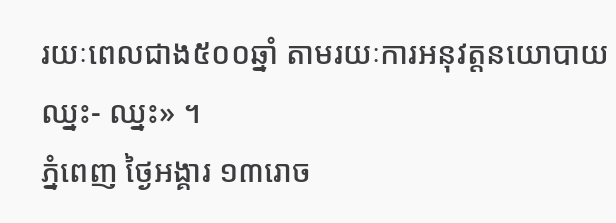រយៈពេលជាង៥០០ឆ្នាំ តាមរយៈការអនុវត្តនយោបាយឈ្នះ- ឈ្នះ» ។
ភ្នំពេញ ថ្ងៃអង្គារ ១៣រោច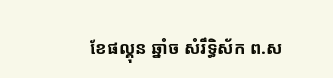ខែផល្គុន ឆ្នាំច សំរឹទ្ធិស័ក ព.ស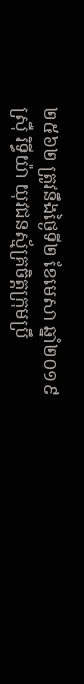២៥៦២ ត្រូវនឹងថ្ងៃទី២ ខែមេសា ឆ្នាំ២០១៩
ស្រ៊ឺ រិទ្ធីយ៉ា យុវជនស្ម័គ្រចិត្តក្រុមប្រឹ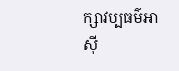ក្សាវប្បធម៌អាស៊ី